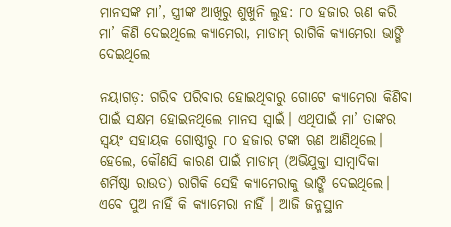ମାନସଙ୍କ ମା’, ସ୍ତ୍ରୀଙ୍କ ଆଖିରୁ ଶୁଖୁନି ଲୁହ: ୮୦ ହଜାର ଋଣ କରି ମା’ କିଣି ଦେଇଥିଲେ କ୍ୟାମେରା, ମାଡାମ୍‌ ରାଗିକି କ୍ୟାମେରା ଭାଙ୍ଗି ଦେଇଥିଲେ

ନୟାଗଡ଼: ଗରିବ ପରିବାର ହୋଇଥିବାରୁ ଗୋଟେ କ୍ୟାମେରା କିଣିବା ପାଇଁ ସକ୍ଷମ ହୋଇନଥିଲେ ମାନସ ସ୍ବାଇଁ। ଏଥିପାଇଁ ମା’ ତାଙ୍କର ସ୍ବୟଂ ସହାୟକ ଗୋଷ୍ଠୀରୁ ୮୦ ହଜାର ଟଙ୍କା ଋଣ ଆଣିଥିଲେ। ହେଲେ, କୌଣସି କାରଣ ପାଇଁ ମାଡାମ୍‌ (ଅଭିଯୁକ୍ତା ସାମ୍ବାଦିକା ଶର୍ମିଷ୍ଠା ରାଉତ) ରାଗିକି ସେହି କ୍ୟାମେରାକୁ ଭାଙ୍ଗି ଦେଇଥିଲେ। ଏବେ ପୁଅ ନାହିଁ କି କ୍ୟାମେରା ନାହିଁ । ଆଜି ଜନ୍ମସ୍ଥାନ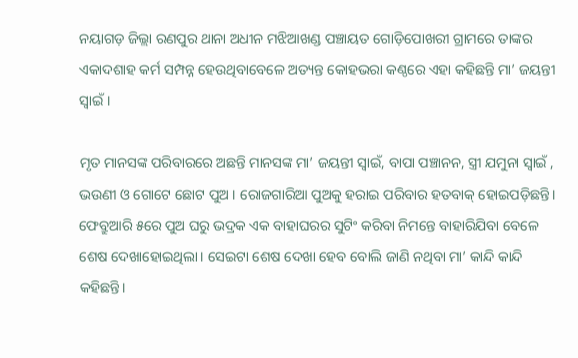ନୟାଗଡ଼ ଜିଲ୍ଲା ରଣପୁର ଥାନା ଅଧୀନ ମଝିଆଖଣ୍ଡ ପଞ୍ଚାୟତ ଗୋଡ଼ିପୋଖରୀ ଗ୍ରାମରେ ତାଙ୍କର ଏକାଦଶାହ କର୍ମ ସମ୍ପନ୍ନ ହେଉଥିବାବେଳେ ଅତ୍ୟନ୍ତ କୋହଭରା କଣ୍ଠରେ ଏହା କହିଛନ୍ତି ମା’ ଜୟନ୍ତୀ ସ୍ବାଇଁ।

ମୃତ ମାନସଙ୍କ ପରିବାରରେ ଅଛନ୍ତି ମାନସଙ୍କ ମା’ ଜୟନ୍ତୀ ସ୍ବାଇଁ, ବାପା ପଞ୍ଚାନନ, ସ୍ତ୍ରୀ ଯମୁନା ସ୍ବାଇଁ , ଭଉଣୀ ଓ ଗୋଟେ ଛୋଟ ପୁଅ । ରୋଜଗାରିଆ ପୁଅକୁ ହରାଇ ପରିବାର ହତବାକ୍‌ ହୋଇପଡ଼ିଛନ୍ତି। ଫେବ୍ରୁଆରି ୫ରେ ପୁଅ ଘରୁ ଭଦ୍ରକ ଏକ ବାହାଘରର ସୁଟିଂ କରିବା ନିମନ୍ତେ ବାହାରିଯିବା ବେଳେ ଶେଷ ଦେଖାହୋଇଥିଲା। ସେଇଟା ଶେଷ ‌ଦେଖା ହେବ ବୋଲି ଜାଣି ନଥିବା ମା’ କାନ୍ଦି କାନ୍ଦି କହିଛନ୍ତି।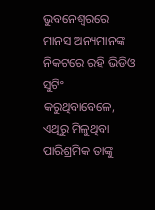ଭୁବନେଶ୍ବରରେ ମାନସ ଅନ୍ୟମାନଙ୍କ ନିକଟରେ ରହି ଭିଡିଓ ସୁଟିଂ କରୁଥିବାବେ‌ଳେ, ଏଥିରୁ ମିଳୁଥିବା ପାରିଶ୍ରମିକ ତାଙ୍କୁ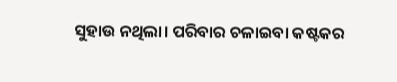ସୁହାଉ ନଥିଲା। ପରିବାର ଚଳାଇବା କଷ୍ଟକର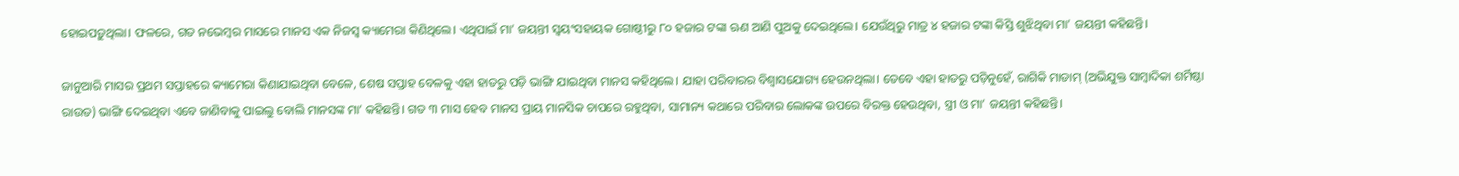ହୋଇପଡ଼ୁଥିଲା। ଫଳରେ, ଗତ ନଭେମ୍ବର ମାସ‌ରେ ମାନସ ଏକ ନିଜସ୍ବ କ୍ୟାମେରା କିଣିଥିଲେ। ଏଥିପାଇଁ ମା’ ଜୟନ୍ତୀ ସ୍ବୟଂସହାୟକ ଗୋଷ୍ଠୀରୁ ୮୦ ହଜାର ଟଙ୍କା ଋଣ ଆଣି ପୁଅକୁ ଦେଇଥିଲେ। ଯେଉଁଥିରୁ ମାତ୍ର ୪ ହଜାର ଟଙ୍କା କିସ୍ତି ଶୁଝିଥିବା ମା’ ଜୟନ୍ତୀ କହିଛନ୍ତି।

ଜାନୁଆରି ମାସର ପ୍ରଥମ ସପ୍ତାହରେ କ୍ୟାମେରା କିଣାଯାଇଥିବା ବେଳେ, ଶେଷ ସପ୍ତାହ ବେଳକୁ ଏହା ହାତରୁ ପଡ଼ି ଭାଙ୍ଗି ଯାଇଥିବା ମାନସ କହିଥିଲେ। ଯାହା ପରିବାରର ବିଶ୍ବାସଯୋଗ୍ୟ ‌ହେଉନଥିଲା। ତେବେ ଏହା ହାତରୁ ପଡ଼ିନୁହେଁ, ରାଗିକି ମାଡାମ୍‌ (ଅଭିଯୁକ୍ତ ସାମ୍ବାଦିକା ଶର୍ମିଷ୍ଠା ରାଉତ) ଭାଙ୍ଗି ଦେଇଥିବା ଏବ‌େ ଜାଣିବାକୁ ପାଇଲୁ ବୋଲି ମାନସଙ୍କ ମା’ କହିଛନ୍ତି। ଗତ ୩ ମାସ ହେବ ମାନସ ପ୍ରାୟ ମାନସିକ ଚାପରେ ରହୁଥିବା, ସାମାନ୍ୟ କଥାରେ ପରିବାର ଲୋକଙ୍କ ଉପରେ ବିରକ୍ତ ହେଉଥିବା, ସ୍ତ୍ରୀ ଓ ମା’ ଜୟନ୍ତୀ କହିଛନ୍ତି।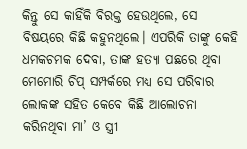କିନ୍ତୁ ସେ କାହିଁକି ବିରକ୍ତ ହେଉଥିଲେ, ସେ ବିଷୟରେ କିଛି କହୁନଥି‌ଲେ। ଏପରିକି ତାଙ୍କୁ କେହି ଧମକଚମକ ଦେବା, ତାଙ୍କ ହତ୍ୟା ପଛରେ ଥିବା ମେମୋରି ଚିପ୍ ସମ୍ପର୍କରେ ମଧ୍ୟ ସେ ପରିବାର ଲୋକଙ୍କ ସହିତ କେବେ କିଛି ଆଲୋଚନା କରିନଥିବା ମା’ ଓ ସ୍ତ୍ରୀ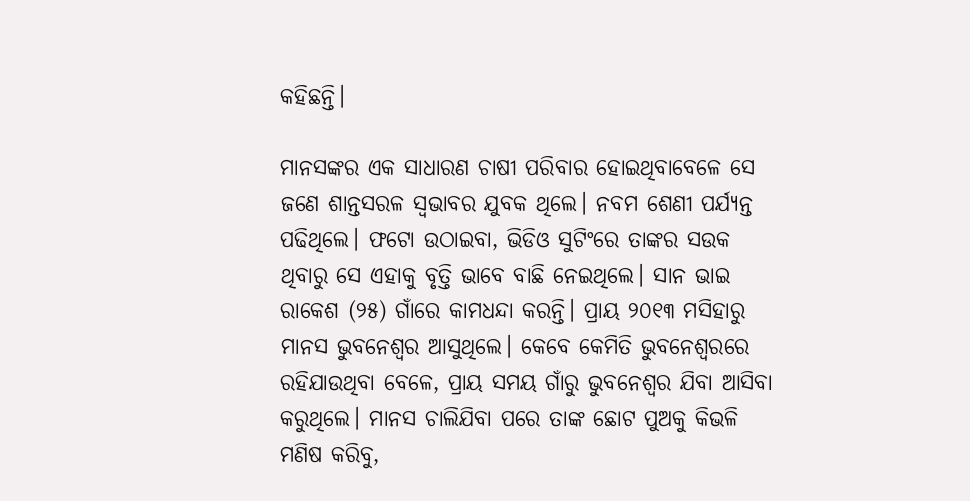କହିଛନ୍ତି।

ମାନସଙ୍କର ଏକ ସାଧାରଣ ଚାଷୀ ପରିବାର ହୋଇଥିବାବେଳେ ସେ ଜଣେ ଶାନ୍ତସରଳ ସ୍ବଭାବର ଯୁବକ ଥିଲେ। ନବମ ‌ଶେଣୀ ପର୍ଯ୍ୟନ୍ତ ପଢିଥିଲେ। ଫଟୋ ଉଠାଇବା, ଭିଡିଓ ସୁଟିଂରେ ତାଙ୍କର ସଉକ ଥିବାରୁ ସେ ଏହାକୁ ବୃତ୍ତି ଭାବେ ବାଛି ନେଇଥିଲେ। ସାନ ଭାଇ ରାକେଶ (୨୫) ଗାଁରେ କାମଧନ୍ଦା କରନ୍ତି। ପ୍ରାୟ ୨୦୧୩ ମସିହାରୁ ମାନସ ଭୁବନେଶ୍ବର ଆସୁଥି‌ଲେ। କେବେ କେମିତି ଭୁବନେଶ୍ବରରେ ରହିଯାଉଥିବା ବେଳେ, ପ୍ରାୟ ସମୟ ଗାଁରୁ ଭୁବନେଶ୍ବର ଯିବା ଆସିବା କରୁଥିଲେ। ମାନସ ଚାଲିଯିବା ପରେ ତାଙ୍କ ଛୋଟ ପୁଅକୁ କିଭଳି ମଣିଷ କରିବୁ,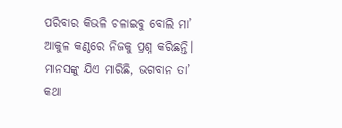ପରିବାର କିଭଳି ଚଳାଇବୁ ବୋଲି ମା’ ଆକୁଳ କଣ୍ଠରେ ନିଜକୁ ପ୍ରଶ୍ନ କରିଛନ୍ତି। ମାନସଙ୍କୁ ଯିଏ ମାରିଛି, ଭଗବାନ ତା’ କଥା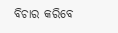ବିଚାର କରିବେ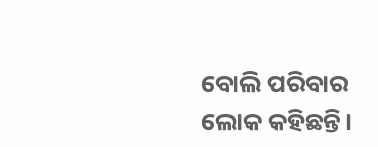ବୋଲି ପରିବାର ଲୋକ କହିଛନ୍ତି।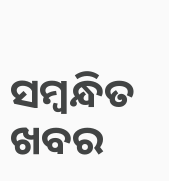ସମ୍ବନ୍ଧିତ ଖବର